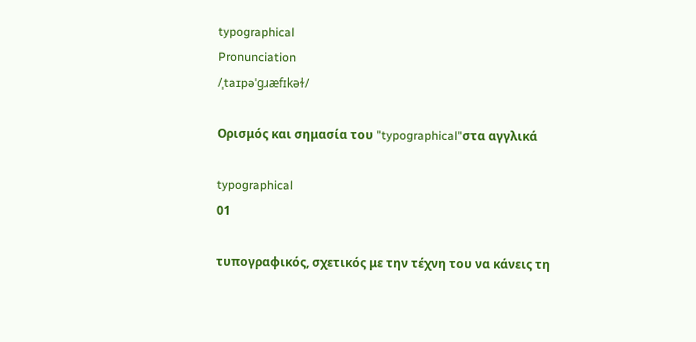typographical
Pronunciation
/ˌtaɪpəˈɡɹæfɪkəɫ/

Ορισμός και σημασία του "typographical"στα αγγλικά

typographical
01

τυπογραφικός, σχετικός με την τέχνη του να κάνεις τη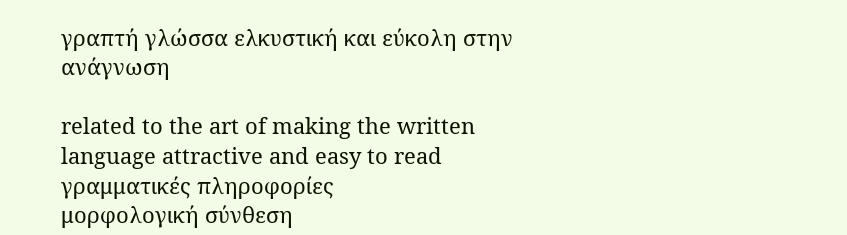γραπτή γλώσσα ελκυστική και εύκολη στην ανάγνωση

related to the art of making the written language attractive and easy to read
γραμματικές πληροφορίες
μορφολογική σύνθεση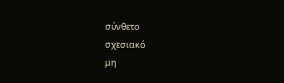σύνθετο
σχεσιακό
μη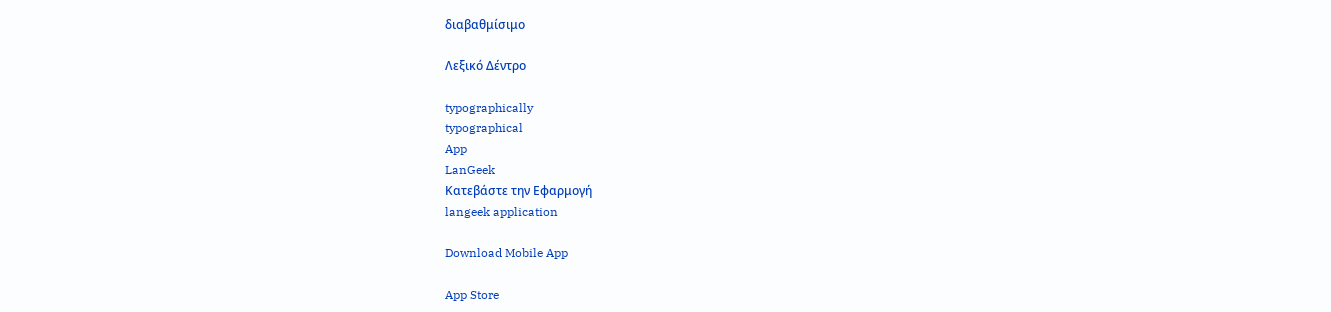διαβαθμίσιμο

Λεξικό Δέντρο

typographically
typographical
App
LanGeek
Κατεβάστε την Εφαρμογή
langeek application

Download Mobile App

App Store